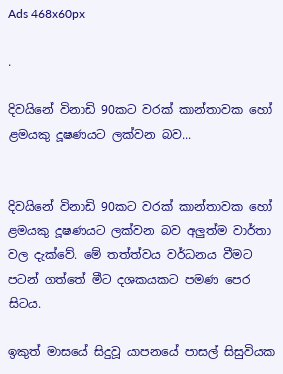Ads 468x60px

.

දිවයිනේ විනාඩි 90කට වරක් කාන්තාවක හෝ ළමයකු දූෂණයට ලක්වන බව...


දිවයිනේ විනාඩි 90කට වරක් කාන්තාවක හෝ ළමයකු දූෂණයට ලක්වන බව අලුත්ම වාර්තා වල දැක්වේ. මේ තත්ත්වය වර්ධනය වීමට පටන් ගත්තේ මීට දශකයකට පමණ පෙර සිටය.

ඉකුත් මාසයේ සිදුවූ යාපනයේ පාසල් සිසුවියක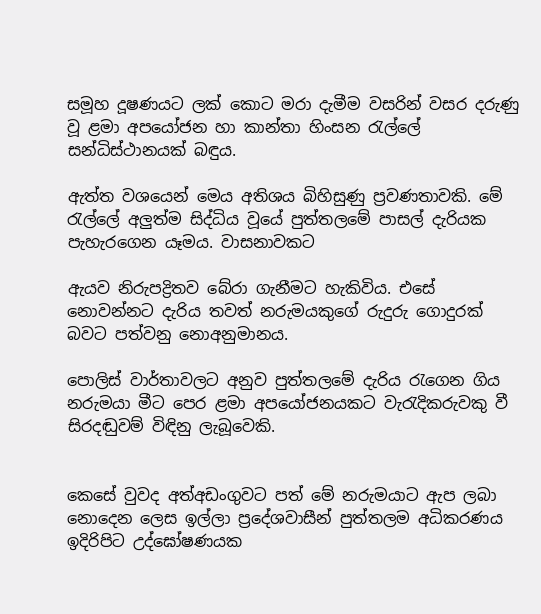සමූහ දූෂණයට ලක් කොට මරා දැමීම වසරින් වසර දරුණු වූ ළමා අපයෝජන හා කාන්තා හිංසන රැල්ලේ සන්ධිස්ථානයක් බඳුය.

ඇත්ත වශයෙන් මෙය අතිශය බිහිසුණු ප්‍රවණතාවකි. මේ රැල්ලේ අලුත්ම සිද්ධිය වූයේ පුත්තලමේ පාසල් දැරියක පැහැරගෙන යෑමය. වාසනාවකට

ඇයව නිරුපද්‍රිතව බේරා ගැනීමට හැකිවිය. එසේ නොවන්නට දැරිය තවත් නරුමයකුගේ රුදුරු ගොදුරක් බවට පත්වනු නොඅනුමානය.

පොලිස් වාර්තාවලට අනුව පුත්තලමේ දැරිය රැගෙන ගිය නරුමයා මීට පෙර ළමා අපයෝජනයකට වැරැදිකරුවකු වී සිරදඬුවම් විඳිනු ලැබූවෙකි.


කෙසේ වුවද අත්අඩංගුවට පත් මේ නරුමයාට ඇප ලබා නොදෙන ලෙස ඉල්ලා ප්‍රදේශවාසීන් පුත්තලම අධිකරණය ඉදිරිපිට උද්ඝෝෂණයක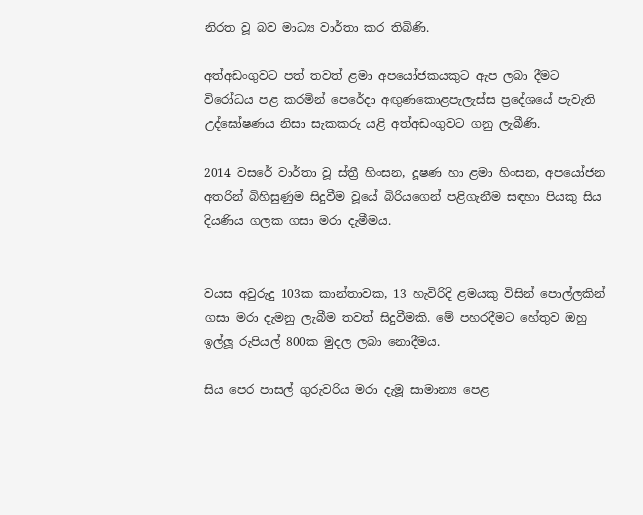නිරත වූ බව මාධ්‍ය වාර්තා කර තිබිණි.

අත්අඩංගුවට පත් තවත් ළමා අපයෝජකයකුට ඇප ලබා දීමට විරෝධය පළ කරමින් පෙරේදා අඟුණකොළපැලැස්ස ප්‍රදේශයේ පැවැති උද්ඝෝෂණය නිසා සැකකරු යළි අත්අඩංගුවට ගනු ලැබීණි.

2014 වසරේ වාර්තා වූ ස්ත්‍රී හිංසන, දූෂණ හා ළමා හිංසන, අපයෝජන අතරින් බිහිසුණුම සිදුවීම වූයේ බිරියගෙන් පළිගැනීම සඳහා පියකු සිය දියණිය ගලක ගසා මරා දැමීමය.


වයස අවුරුදු 103ක කාන්තාවක, 13 හැවිරිදි ළමයකු විසින් පොල්ලකින් ගසා මරා දැමනු ලැබීම තවත් සිදුවීමකි. මේ පහරදීමට හේතුව ඔහු ඉල්ලූ රුපියල් 800ක මුදල ලබා නොදීමය.

සිය පෙර පාසල් ගුරුවරිය මරා දැමූ සාමාන්‍ය පෙළ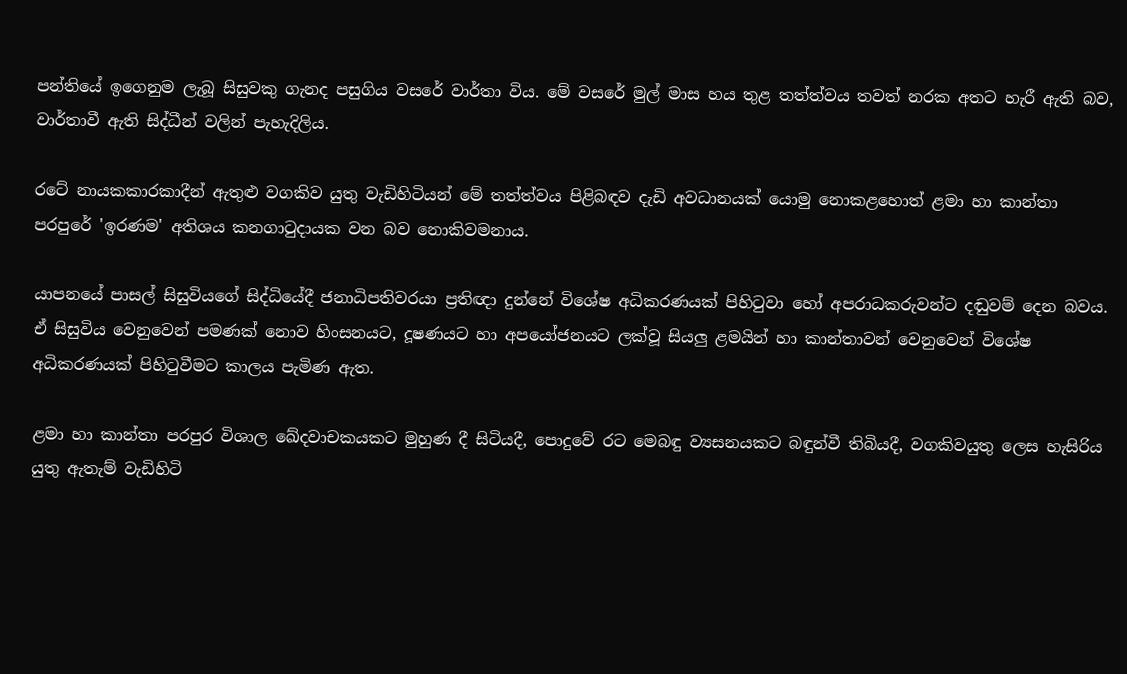පන්තියේ ඉගෙනුම ලැබූ සිසුවකු ගැනද පසුගිය වසරේ වාර්තා විය. මේ වසරේ මුල් මාස හය තුළ තත්ත්වය තවත් නරක අතට හැරී ඇති බව, වාර්තාවී ඇති සිද්ධීන් වලින් පැහැදිලිය.

රටේ නායකකාරකාදීන් ඇතුළු වගකිව යුතු වැඩිහිටියන් මේ තත්ත්වය පිළිබඳව දැඩි අවධානයක් යොමු නොකළහොත් ළමා හා කාන්තා පරපුරේ 'ඉරණම' අතිශය කනගාටුදායක වන බව නොකිවමනාය.

යාපනයේ පාසල් සිසුවියගේ සිද්ධියේදී ජනාධිපතිවරයා ප්‍රතිඥා දුන්නේ විශේෂ අධිකරණයක් පිහිටුවා හෝ අපරාධකරුවන්ට දඬුවම් දෙන බවය. ඒ සිසුවිය වෙනුවෙන් පමණක් නොව හිංසනයට, දූෂණයට හා අපයෝජනයට ලක්වූ සියලු ළමයින් හා කාන්තාවන් වෙනුවෙන් විශේෂ අධිකරණයක් පිහිටුවීමට කාලය පැමිණ ඇත.

ළමා හා කාන්තා පරපුර විශාල ඛේදවාචකයකට මුහුණ දී සිටියදී, පොදුවේ රට මෙබඳු ව්‍යසනයකට බඳුන්වී තිබියදී, වගකිවයුතු ලෙස හැසිරිය යුතු ඇතැම් වැඩිහිටි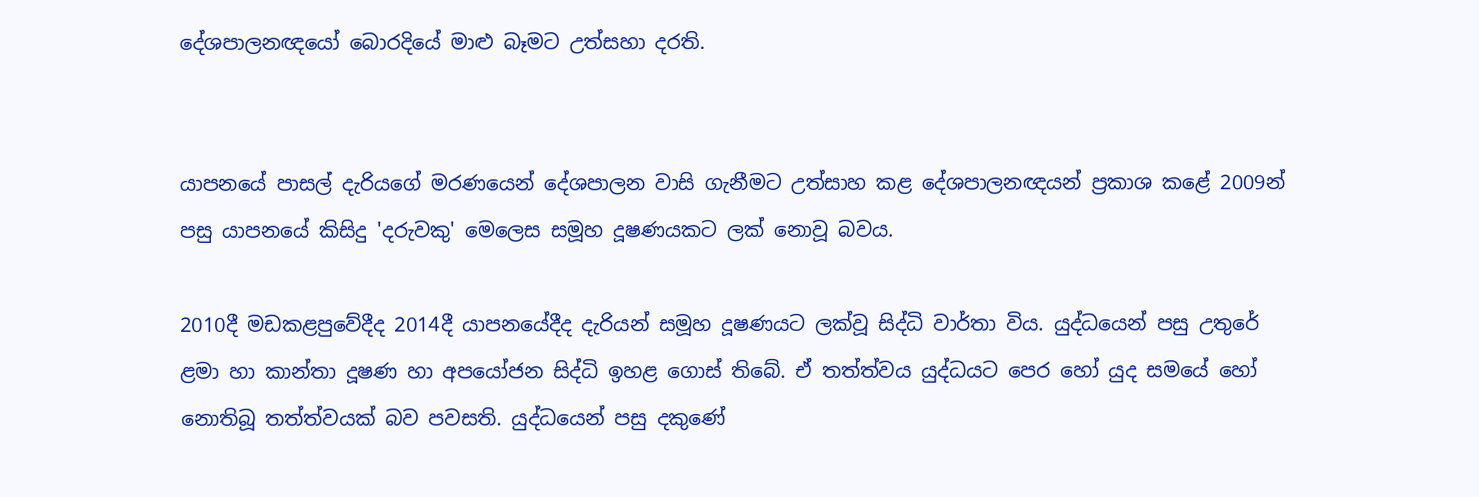දේශපාලනඥයෝ බොරදියේ මාළු බෑමට උත්සහා දරති.


යාපනයේ පාසල් දැරියගේ මරණයෙන් දේශපාලන වාසි ගැනීමට උත්සාහ කළ දේශපාලනඥයන් ප්‍රකාශ කළේ 2009න් පසු යාපනයේ කිසිදු 'දරුවකු' මෙලෙස සමූහ දූෂණයකට ලක් නොවූ බවය.

2010දී මඩකළපුවේදීද 2014දී යාපනයේදීද දැරියන් සමූහ දූෂණයට ලක්වූ සිද්ධි වාර්තා විය. යුද්ධයෙන් පසු උතුරේ ළමා හා කාන්තා දූෂණ හා අපයෝජන සිද්ධි ඉහළ ගොස් තිබේ. ඒ තත්ත්වය යුද්ධයට පෙර හෝ යුද සමයේ හෝ නොතිබූ තත්ත්වයක් බව පවසති. යුද්ධයෙන් පසු දකුණේ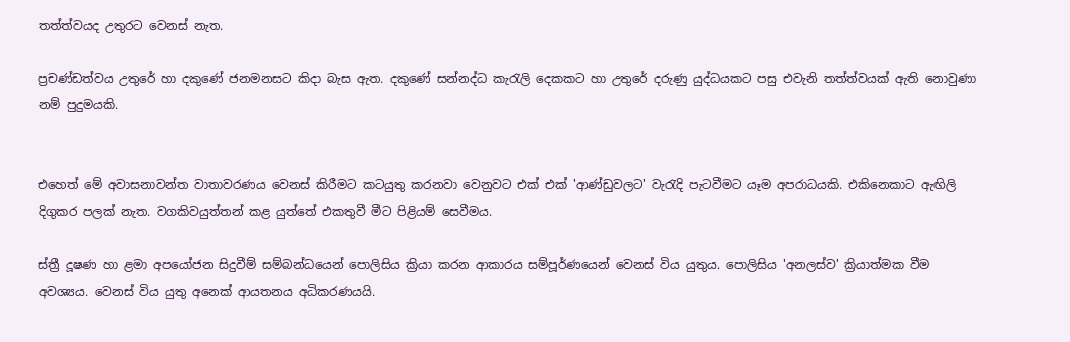තත්ත්වයද උතුරට වෙනස් නැත.

ප්‍රචණ්ඩත්වය උතුරේ හා දකුණේ ජනමනසට කිදා බැස ඇත. දකුණේ සන්නද්ධ කැරැලි දෙකකට හා උතුරේ දරුණු යුද්ධයකට පසු එවැනි තත්ත්වයක් ඇති නොවුණා නම් පුදුමයකි.


එහෙත් මේ අවාසනාවන්ත වාතාවරණය වෙනස් කිරීමට කටයුතු කරනවා වෙනුවට එක් එක් 'ආණ්ඩුවලට' වැරැදි පැටවීමට යෑම අපරාධයකි. එකිනෙකාට ඇඟිලි දිගුකර පලක් නැත. වගකිවයුත්තන් කළ යුත්තේ එකතුවී මීට පිළියම් සෙවීමය.

ස්ත්‍රී දූෂණ හා ළමා අපයෝජන සිදුවීම් සම්බන්ධයෙන් පොලිසිය ක්‍රියා කරන ආකාරය සම්පූර්ණයෙන් වෙනස් විය යුතුය. පොලිසිය 'අනලස්ව' ක්‍රියාත්මක වීම අවශ්‍යය. වෙනස් විය යුතු අනෙක් ආයතනය අධිකරණයයි.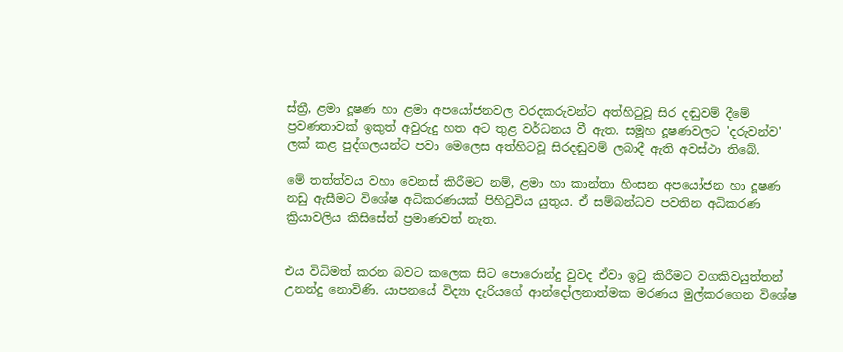ස්ත්‍රී, ළමා දූෂණ හා ළමා අපයෝජනවල වරදකරුවන්ට අත්හිටුවූ සිර දඬුවම් දීමේ ප්‍රවණතාවක් ඉකුත් අවුරුදු හත අට තුළ වර්ධනය වී ඇත. සමූහ දූෂණවලට 'දරුවන්ව' ලක් කළ පුද්ගලයන්ට පවා මෙලෙස අත්හිටවූ සිරදඬුවම් ලබාදී ඇති අවස්ථා තිබේ.

මේ තත්ත්වය වහා වෙනස් කිරීමට නම්, ළමා හා කාන්තා හිංසන අපයෝජන හා දූෂණ නඩු ඇසීමට විශේෂ අධිකරණයක් පිහිටුවිය යුතුය. ඒ සම්බන්ධව පවතින අධිකරණ ක්‍රියාවලිය කිසිසේත් ප්‍රමාණවත් නැත.


එය විධිමත් කරන බවට කලෙක සිට පොරොන්දු වුවද ඒවා ඉටු කිරීමට වගකිවයුත්තන් උනන්දු නොවිණි. යාපනයේ විද්‍යා දැරියගේ ආන්දෝලනාත්මක මරණය මුල්කරගෙන විශේෂ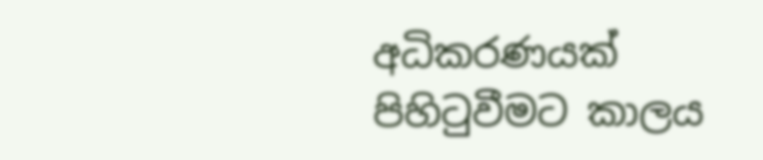අධිකරණයක් පිහිටුවීමට කාලය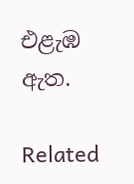එළැඹ ඇත.

Related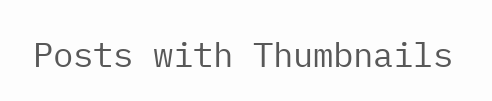Posts with Thumbnails